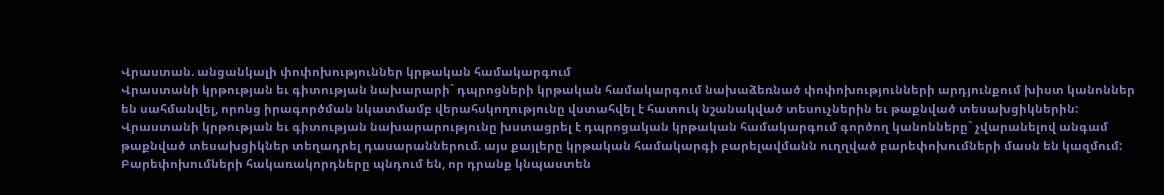Վրաստան. անցանկալի փոփոխություններ կրթական համակարգում
Վրաստանի կրթության եւ գիտության նախարարի` դպրոցների կրթական համակարգում նախաձեռնած փոփոխությունների արդյունքում խիստ կանոններ են սահմանվել, որոնց իրագործման նկատմամբ վերահսկողությունը վստահվել է հատուկ նշանակված տեսուչներին եւ թաքնված տեսախցիկներին:
Վրաստանի կրթության եւ գիտության նախարարությունը խստացրել է դպրոցական կրթական համակարգում գործող կանոնները` չվարանելով անգամ թաքնված տեսախցիկներ տեղադրել դասարաններում. այս քայլերը կրթական համակարգի բարելավմանն ուղղված բարեփոխումների մասն են կազմում:
Բարեփոխումների հակառակորդները պնդում են, որ դրանք կնպաստեն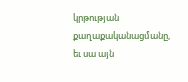կրթության քաղաքականացմանը, եւ սա այն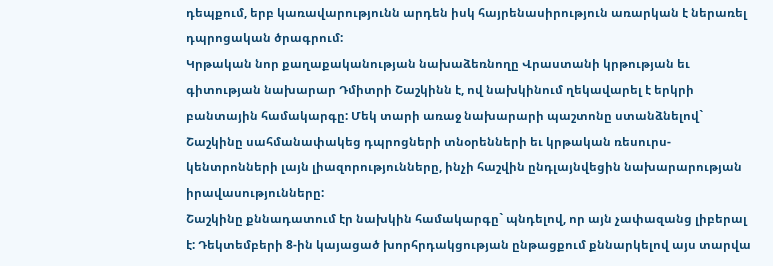դեպքում, երբ կառավարությունն արդեն իսկ հայրենասիրություն առարկան է ներառել դպրոցական ծրագրում:
Կրթական նոր քաղաքականության նախաձեռնողը Վրաստանի կրթության եւ գիտության նախարար Դմիտրի Շաշկինն է, ով նախկինում ղեկավարել է երկրի բանտային համակարգը: Մեկ տարի առաջ նախարարի պաշտոնը ստանձնելով` Շաշկինը սահմանափակեց դպրոցների տնօրենների եւ կրթական ռեսուրս-կենտրոնների լայն լիազորությունները, ինչի հաշվին ընդլայնվեցին նախարարության իրավասությունները:
Շաշկինը քննադատում էր նախկին համակարգը` պնդելով, որ այն չափազանց լիբերալ է: Դեկտեմբերի 8-ին կայացած խորհրդակցության ընթացքում քննարկելով այս տարվա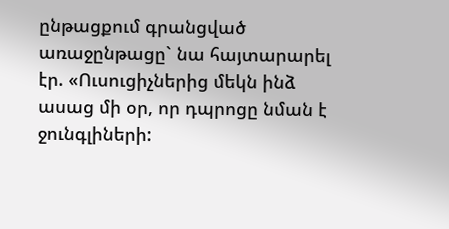ընթացքում գրանցված առաջընթացը` նա հայտարարել էր. «Ուսուցիչներից մեկն ինձ ասաց մի օր, որ դպրոցը նման է ջունգլիների: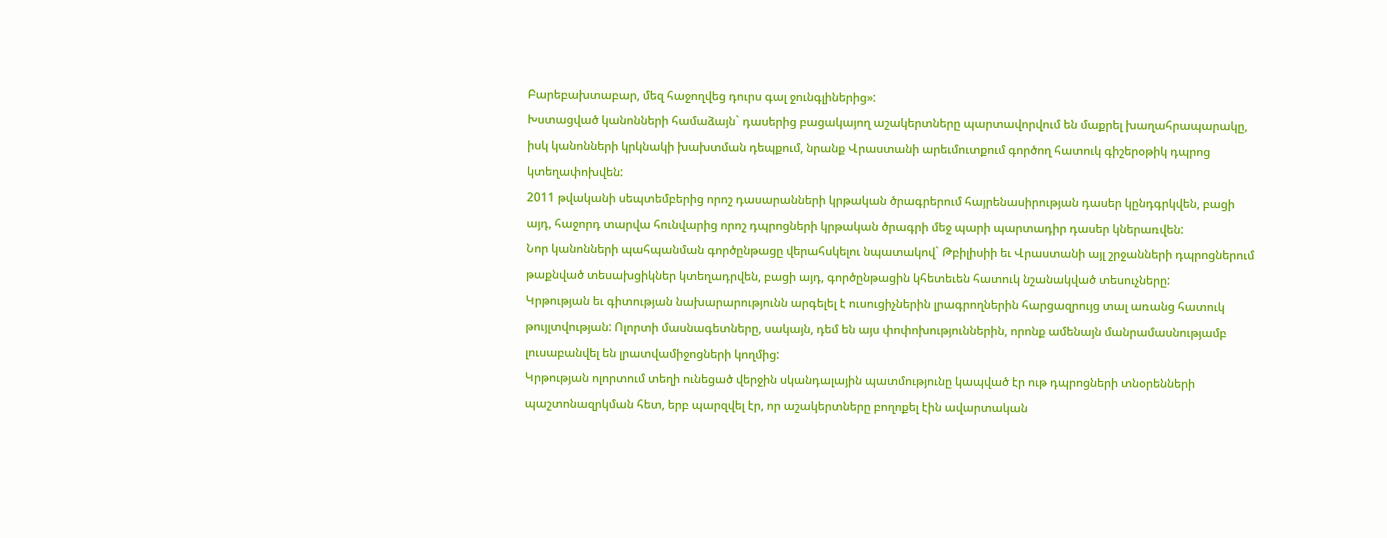Բարեբախտաբար, մեզ հաջողվեց դուրս գալ ջունգլիներից»:
Խստացված կանոնների համաձայն` դասերից բացակայող աշակերտները պարտավորվում են մաքրել խաղահրապարակը, իսկ կանոնների կրկնակի խախտման դեպքում, նրանք Վրաստանի արեւմուտքում գործող հատուկ գիշերօթիկ դպրոց կտեղափոխվեն:
2011 թվականի սեպտեմբերից որոշ դասարանների կրթական ծրագրերում հայրենասիրության դասեր կընդգրկվեն, բացի այդ, հաջորդ տարվա հունվարից որոշ դպրոցների կրթական ծրագրի մեջ պարի պարտադիր դասեր կներառվեն:
Նոր կանոնների պահպանման գործընթացը վերահսկելու նպատակով` Թբիլիսիի եւ Վրաստանի այլ շրջանների դպրոցներում թաքնված տեսախցիկներ կտեղադրվեն, բացի այդ, գործընթացին կհետեւեն հատուկ նշանակված տեսուչները:
Կրթության եւ գիտության նախարարությունն արգելել է ուսուցիչներին լրագրողներին հարցազրույց տալ առանց հատուկ թույլտվության: Ոլորտի մասնագետները, սակայն, դեմ են այս փոփոխություններին, որոնք ամենայն մանրամասնությամբ լուսաբանվել են լրատվամիջոցների կողմից:
Կրթության ոլորտում տեղի ունեցած վերջին սկանդալային պատմությունը կապված էր ութ դպրոցների տնօրենների պաշտոնազրկման հետ, երբ պարզվել էր, որ աշակերտները բողոքել էին ավարտական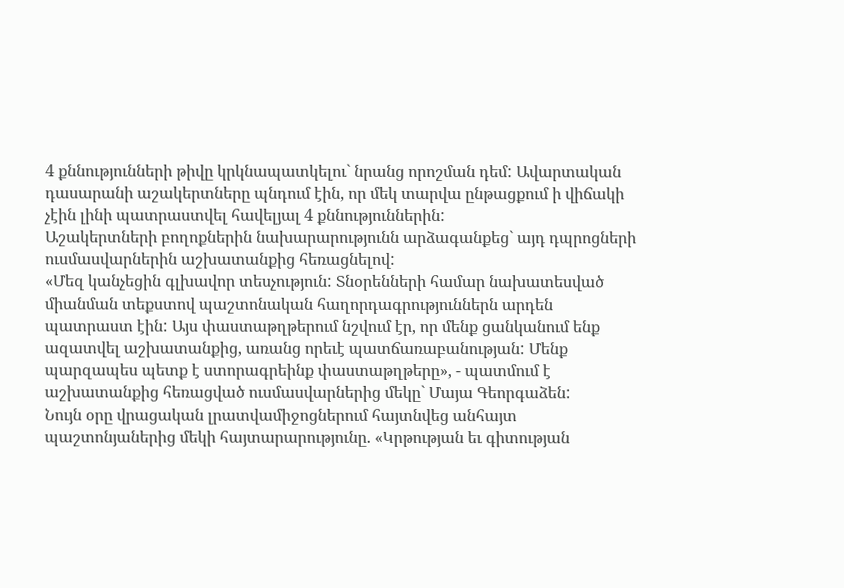4 քննությունների թիվը կրկնապատկելու` նրանց որոշման դեմ: Ավարտական դասարանի աշակերտները պնդում էին, որ մեկ տարվա ընթացքում ի վիճակի չէին լինի պատրաստվել հավելյալ 4 քննություններին:
Աշակերտների բողոքներին նախարարությունն արձագանքեց` այդ դպրոցների ուսմասվարներին աշխատանքից հեռացնելով:
«Մեզ կանչեցին գլխավոր տեսչություն: Տնօրենների համար նախատեսված միանման տեքստով պաշտոնական հաղորդագրություններն արդեն պատրաստ էին: Այս փաստաթղթերում նշվում էր, որ մենք ցանկանում ենք ազատվել աշխատանքից, առանց որեւէ պատճառաբանության: Մենք պարզապես պետք է ստորագրեինք փաստաթղթերը», - պատմում է աշխատանքից հեռացված ուսմասվարներից մեկը` Մայա Գեորգաձեն:
Նույն օրը վրացական լրատվամիջոցներում հայտնվեց անհայտ պաշտոնյաներից մեկի հայտարարությունը. «Կրթության եւ գիտության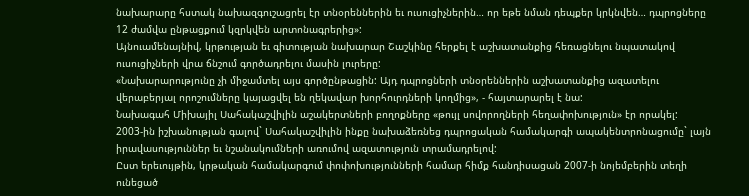նախարարը հստակ նախազգուշացրել էր տնօրեններին եւ ուսուցիչներին… որ եթե նման դեպքեր կրկնվեն… դպրոցները 12 ժամվա ընթացքում կզրկվեն արտոնագրերից»:
Այնուամենայնիվ, կրթության եւ գիտության նախարար Շաշկինը հերքել է աշխատանքից հեռացնելու նպատակով ուսուցիչների վրա ճնշում գործադրելու մասին լուրերը:
«Նախարարությունը չի միջամտել այս գործընթացին: Այդ դպրոցների տնօրեններին աշխատանքից ազատելու վերաբերյալ որոշումները կայացվել են ղեկավար խորհուրդների կողմից», - հայտարարել է նա:
Նախագահ Միխայիլ Սահակաշվիլին աշակերտների բողոքները «թույլ սովորողների հեղափոխություն» էր որակել:
2003-ին իշխանության գալով` Սահակաշվիլին ինքը նախաձեռնեց դպրոցական համակարգի ապակենտրոնացումը` լայն իրավասություններ եւ նշանակումների առումով ազատություն տրամադրելով:
Ըստ երեւույթին, կրթական համակարգում փոփոխությունների համար հիմք հանդիսացան 2007-ի նոյեմբերին տեղի ունեցած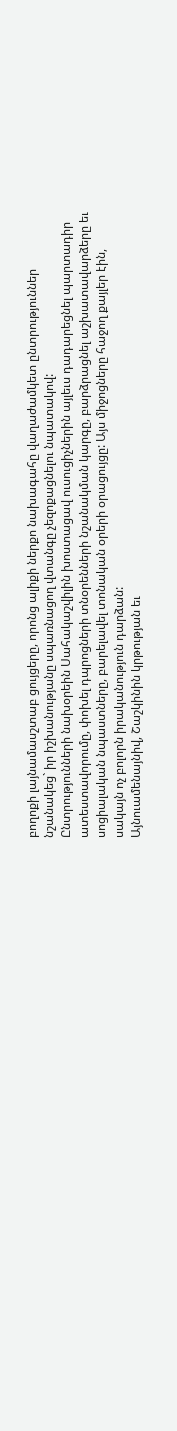բողոքի լայնամասշտաբ ցույցերը, որոնց ալիքի ներքո նախագահը վաղաժամկետ ընտրություններ նշանակեց` իր իշխանությանը սպառնացող վտանգը չեզոքացնելու նպատակով:
Ընտրությունների նախօրեին Սահակաշվիլին խոստացավ ուսուցիչներին այլեւս դադարեցնել պարտադիր ատեստավորումը, փոխել դպրոցների տնօրենների նշանակման կարգը, բարձրացնել աշխատավարձերը եւ սոցիալական նպաստները, բարելավել տոնական օրերի օրացույցը: Այս միջոցները հաջող քայլեր էին, սակայն ոչ բոլորն իրականություն դարձան:
Այնուամենայնիվ, Շաշկինին կրթության եւ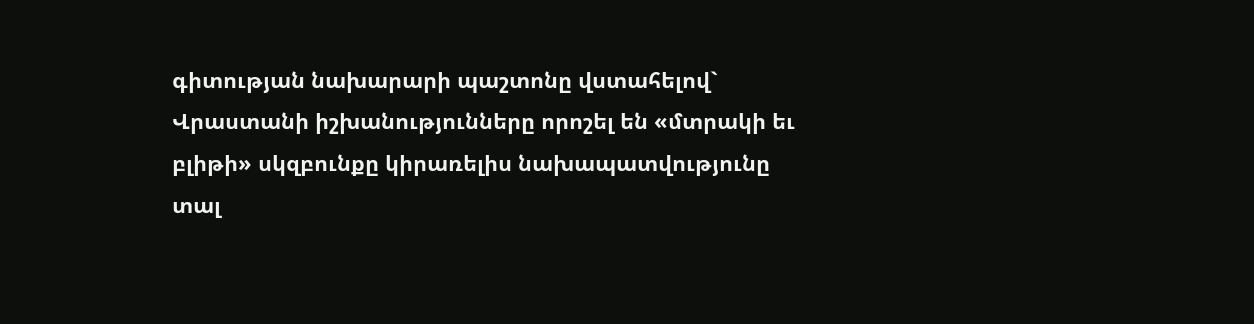գիտության նախարարի պաշտոնը վստահելով` Վրաստանի իշխանությունները որոշել են «մտրակի եւ բլիթի» սկզբունքը կիրառելիս նախապատվությունը տալ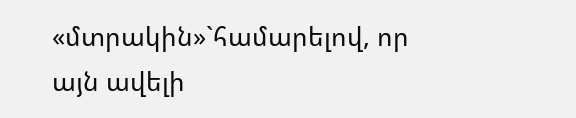«մտրակին»`համարելով, որ այն ավելի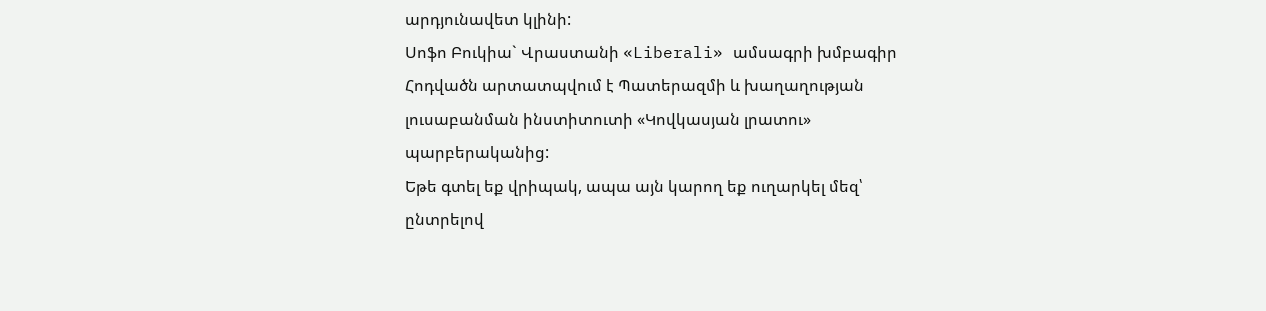արդյունավետ կլինի:
Սոֆո Բուկիա` Վրաստանի «Liberali» ամսագրի խմբագիր
Հոդվածն արտատպվում է Պատերազմի և խաղաղության լուսաբանման ինստիտուտի «Կովկասյան լրատու» պարբերականից:
Եթե գտել եք վրիպակ, ապա այն կարող եք ուղարկել մեզ՝ ընտրելով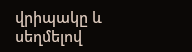վրիպակը և սեղմելով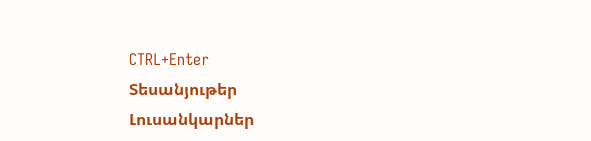CTRL+Enter
Տեսանյութեր
Լուսանկարներ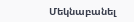Մեկնաբանել